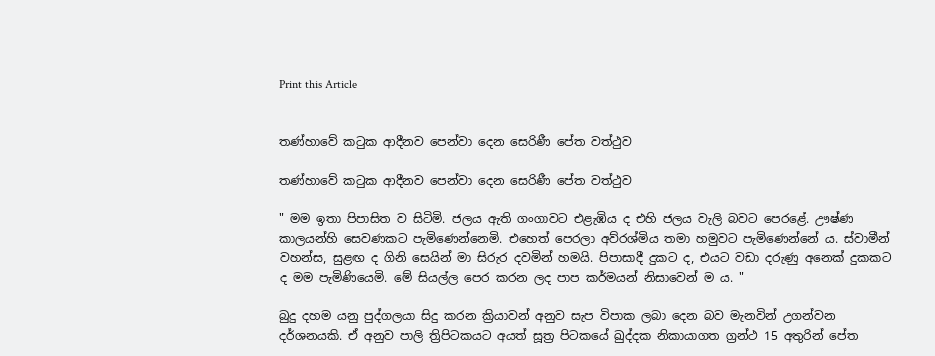Print this Article


තණ්හාවේ කටුක ආදීනව පෙන්වා දෙන සෙරිණී පේත වත්ථුව

තණ්හාවේ කටුක ආදීනව පෙන්වා දෙන සෙරිණී පේත වත්ථුව

" මම ඉතා පිපාසිත ව සිටිමි. ජලය ඇති ගංගාවට එළැඹිය ද එහි ජලය වැලි බවට පෙරළේ. ඌෂ්ණ කාලයන්හි සෙවණකට පැමිණෙන්නෙමි. එහෙත් පෙරලා අව්රශ්මිය තමා හමුවට පැමිණෙන්නේ ය. ස්වාමීන් වහන්ස, සුළඟ ද ගිනි සෙයින් මා සිරුර දවමින් හමයි. පිපාසාදී දුකට ද, එයට වඩා දරුණු අනෙක් දුකකට ද මම පැමිණියෙමි. මේ සියල්ල පෙර කරන ලද පාප කර්මයන් නිසාවෙන් ම ය. "

බුදු දහම යනු පුද්ගලයා සිදු කරන ක්‍රියාවන් අනුව සැප විපාක ලබා දෙන බව මැනවින් උගන්වන දර්ශනයකි. ඒ අනුව පාලි ත්‍රිපිටකයට අයත් සූත්‍ර පිටකයේ ඛුද්දක නිකායාගත ග්‍රන්ථ 15 අතුරින් පේත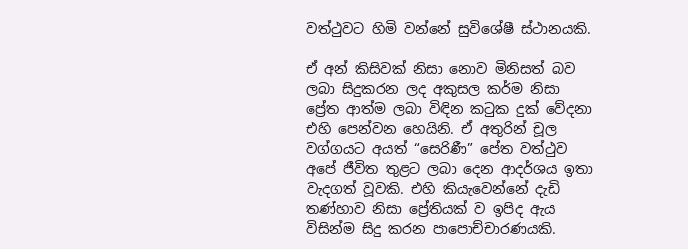වත්ථුවට හිමි වන්නේ සුවිශේෂී ස්ථානයකි.

ඒ අන් කිසිවක් නිසා නොව මිනිසත් බව ලබා සිදුකරන ලද අකුසල කර්ම නිසා ප්‍රේත ආත්ම ලබා විඳින කටුක දුක් වේදනා එහි පෙන්වන හෙයිනි. ඒ අතුරින් චූල වග්ගයට අයත් “සෙරිණී” පේත වත්ථුව අපේ ජීවිත තුළට ලබා දෙන ආදර්ශය ඉතා වැදගත් වූවකි. එහි කියැවෙන්නේ දැඩි තණ්හාව නිසා ප්‍රේතියක් ව ඉපිද ඇය විසින්ම සිදු කරන පාපොච්චාරණයකි.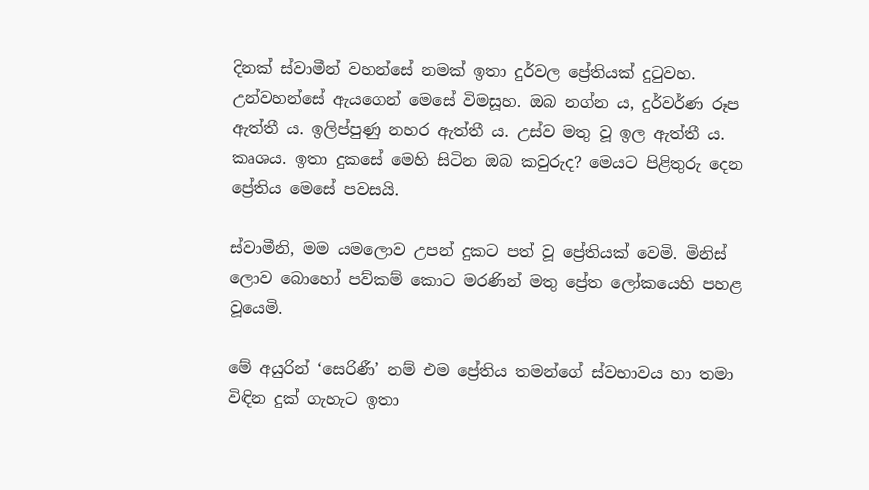දිනක් ස්වාමීන් වහන්සේ නමක් ඉතා දුර්වල ප්‍රේතියක් දුටුවහ. උන්වහන්සේ ඇයගෙන් මෙසේ විමසූහ. ඔබ නග්න ය, දුර්වර්ණ රූප ඇත්තී ය. ඉලිප්පුණු නහර ඇත්තී ය. උස්ව මතු වූ ඉල ඇත්තී ය. කෘශය. ඉතා දුකසේ මෙහි සිටින ඔබ කවුරුද? මෙයට පිළිතුරු දෙන ප්‍රේතිය මෙසේ පවසයි.

ස්වාමීනි, මම යමලොව උපන් දුකට පත් වූ ප්‍රේතියක් වෙමි. මිනිස් ලොව බොහෝ පව්කම් කොට මරණින් මතු ප්‍රේත ලෝකයෙහි පහළ වූයෙමි.

මේ අයුරින් ‘සෙරිණී’ නම් එම ප්‍රේතිය තමන්ගේ ස්වභාවය හා තමා විඳින දුක් ගැහැට ඉතා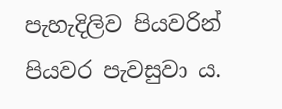පැහැදිලිව පියවරින් පියවර පැවසුවා ය.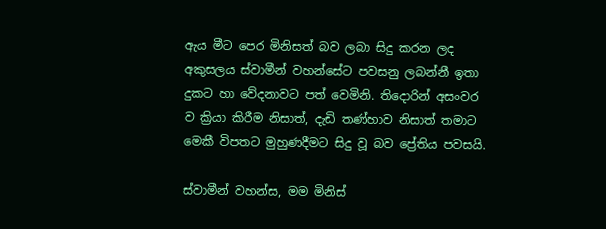ඇය මීට පෙර මිනිසත් බව ලබා සිදු කරන ලද අකුසලය ස්වාමීන් වහන්සේට පවසනු ලබන්නී ඉතා දුකට හා වේදනාවට පත් වෙමිනි. තිදොරින් අසංවර ව ක්‍රියා කිරීම නිසාත්, දැඩි තණ්හාව නිසාත් තමාට මෙකී විපතට මුහුණදීමට සිදු වූ බව ප්‍රේතිය පවසයි.

ස්වාමීන් වහන්ස, මම මිනිස්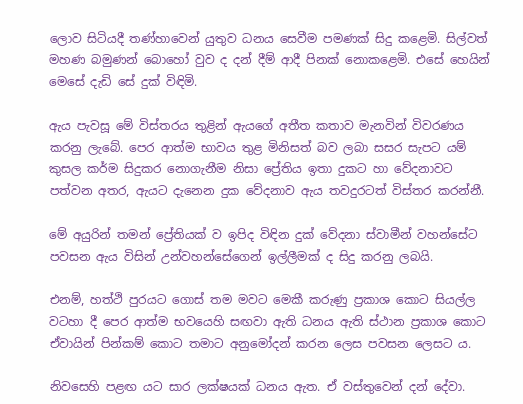ලොව සිටියදී තණ්හාවෙන් යුතුව ධනය සෙවීම පමණක් සිදු කළෙමි. සිල්වත් මහණ බමුණන් බොහෝ වුව ද දන් දීම් ආදී පිනක් නොකළෙමි. එසේ හෙයින් මෙසේ දැඩි සේ දුක් විඳිමි.

ඇය පැවසූ මේ විස්තරය තුළින් ඇයගේ අතීත කතාව මැනවින් විවරණය කරනු ලැබේ. පෙර ආත්ම භාවය තුළ මිනිසත් බව ලබා සසර සැපට යම් කුසල කර්ම සිදුකර නොගැනීම නිසා ප්‍රේතිය ඉතා දුකට හා වේදනාවට පත්වන අතර, ඇයට දැනෙන දුක වේදනාව ඇය තවදුරටත් විස්තර කරන්නී.

මේ අයුරින් තමන් ප්‍රේතියක් ව ඉපිද විඳින දුක් වේදනා ස්වාමීන් වහන්සේට පවසන ඇය විසින් උන්වහන්සේගෙන් ඉල්ලීමක් ද සිදු කරනු ලබයි.

එනම්, හත්ථි පුරයට ගොස් තම මවට මෙකී කරුණු ප්‍රකාශ කොට සියල්ල වටහා දී පෙර ආත්ම භවයෙහි සඟවා ඇති ධනය ඇති ස්ථාන ප්‍රකාශ කොට ඒවායින් පින්කම් කොට තමාට අනුමෝදන් කරන ලෙස පවසන ලෙසට ය.

නිවසෙහි පළඟ යට සාර ලක්ෂයක් ධනය ඇත. ඒ වස්තුවෙන් දන් දේවා.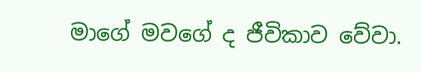මාගේ මවගේ ද ජීවිකාව වේවා.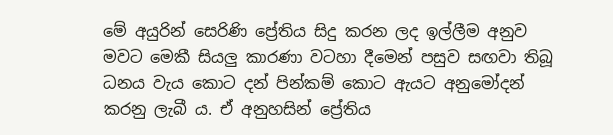මේ අයුරින් සෙරිණි ප්‍රේතිය සිදු කරන ලද ඉල්ලීම අනුව මවට මෙකී සියලු කාරණා වටහා දීමෙන් පසුව සඟවා තිබූ ධනය වැය කොට දන් පින්කම් කොට ඇයට අනුමෝදන් කරනු ලැබී ය. ඒ අනුහසින් ප්‍රේතිය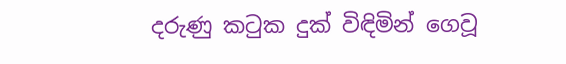දරුණු කටුක දුක් විඳිමින් ගෙවූ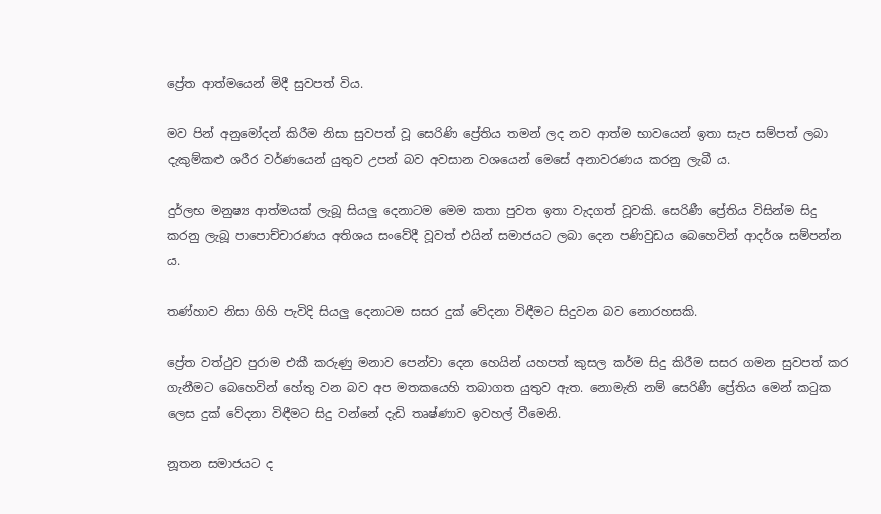ප්‍රේත ආත්මයෙන් මිදී සුවපත් විය.

මව පින් අනුමෝදන් කිරීම නිසා සුවපත් වූ සෙරිණි ප්‍රේතිය තමන් ලද නව ආත්ම භාවයෙන් ඉතා සැප සම්පත් ලබා දැකුම්කළු ශරීර වර්ණයෙන් යුතුව උපන් බව අවසාන වශයෙන් මෙසේ අනාවරණය කරනු ලැබී ය.

දුර්ලභ මනුෂ්‍ය ආත්මයක් ලැබූ සියලු දෙනාටම මෙම කතා පුවත ඉතා වැදගත් වූවකි. සෙරිණී ප්‍රේතිය විසින්ම සිදු කරනු ලැබූ පාපොච්චාරණය අතිශය සංවේදී වූවත් එයින් සමාජයට ලබා දෙන පණිවුඩය බෙහෙවින් ආදර්ශ සම්පන්න ය.

තණ්හාව නිසා ගිහි පැවිදි සියලු දෙනාටම සසර දුක් වේදනා විඳීමට සිදුවන බව නොරහසකි.

ප්‍රේත වත්ථුව පුරාම එකී කරුණු මනාව පෙන්වා දෙන හෙයින් යහපත් කුසල කර්ම සිදු කිරීම සසර ගමන සුවපත් කර ගැනීමට බෙහෙවින් හේතු වන බව අප මතකයෙහි තබාගත යුතුව ඇත. නොමැති නම් සෙරිණී ප්‍රේතිය මෙන් කටුක ලෙස දුක් වේදනා විඳීමට සිදු වන්නේ දැඩි තෘෂ්ණාව ඉවහල් වීමෙනි.

නූතන සමාජයට ද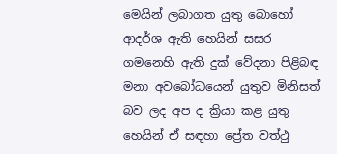මෙයින් ලබාගත යුතු බොහෝ ආදර්ශ ඇති හෙයින් සසර ගමනෙහි ඇති දුක් වේදනා පිළිබඳ මනා අවබෝධයෙන් යුතුව මිනිසත් බව ලද අප ද ක්‍රියා කළ යුතු හෙයින් ඒ සඳහා ප්‍රේත වත්ථු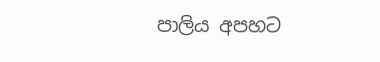පාලිය අපහට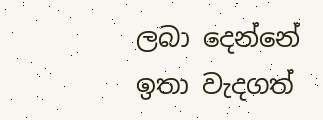ලබා දෙන්නේ ඉතා වැදගත්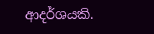ආදර්ශයකි.